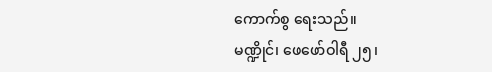ကောက်စွ ရေးသည်။
မဏ္ဍိုင်၊ ဖေဖော်ဝါရီ ၂၅၊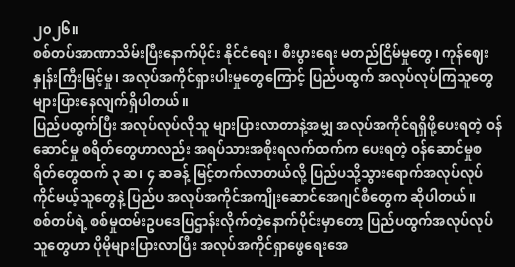၂၀၂၆။
စစ်တပ်အာဏာသိမ်းပြီးနောက်ပိုင်း နိုင်ငံရေး၊ စီးပွားရေး မတည်ငြိမ်မှုတွေ၊ ကုန်ဈေးနှုန်းကြီးမြင့်မှု၊ အလုပ်အကိုင်ရှားပါးမှုတွေကြောင့် ပြည်ပထွက် အလုပ်လုပ်ကြသူတွေ များပြားနေလျက်ရှိပါတယ်။
ပြည်ပထွက်ပြီး အလုပ်လုပ်လိုသူ များပြားလာတာနဲ့အမျှ အလုပ်အကိုင်ရရှိဖို့ပေးရတဲ့ ဝန်ဆောင်မှု စရိတ်တွေဟာလည်း အရပ်သားအစိုးရလက်ထက်က ပေးရတဲ့ ဝန်ဆောင်မှုစရိတ်တွေထက် ၃ ဆ၊ ၄ ဆခန့် မြင့်တက်လာတယ်လို့ ပြည်ပသို့သွားရောက်အလုပ်လုပ်ကိုင်မယ့်သူတွေနဲ့ ပြည်ပ အလုပ်အကိုင်အကျိုးဆောင်အေဂျင်စီတွေက ဆိုပါတယ်။
စစ်တပ်ရဲ့ စစ်မှုထမ်းဥပဒေပြဌာန်းလိုက်တဲ့နောက်ပိုင်းမှာတော့ ပြည်ပထွက်အလုပ်လုပ်သူတွေဟာ ပိုမိုများပြားလာပြီး အလုပ်အကိုင်ရှာဖွေရေးအေ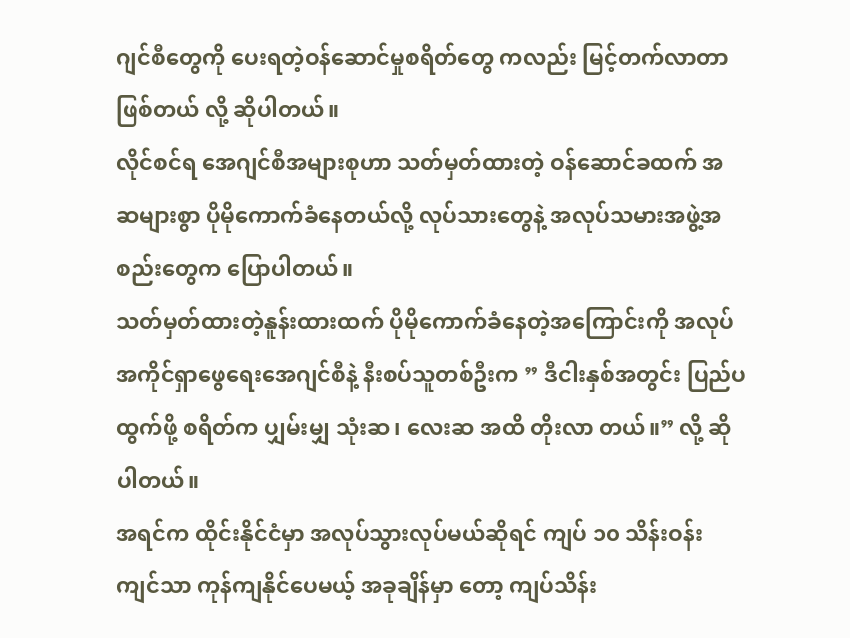ဂျင်စီတွေကို ပေးရတဲ့ဝန်ဆောင်မှုစရိတ်တွေ ကလည်း မြင့်တက်လာတာဖြစ်တယ် လို့ ဆိုပါတယ်။
လိုင်စင်ရ အေဂျင်စီအများစုဟာ သတ်မှတ်ထားတဲ့ ဝန်ဆောင်ခထက် အဆများစွာ ပိုမိုကောက်ခံနေတယ်လို့ လုပ်သားတွေနဲ့ အလုပ်သမားအဖွဲ့အစည်းတွေက ပြောပါတယ်။
သတ်မှတ်ထားတဲ့နူန်းထားထက် ပိုမိုကောက်ခံနေတဲ့အကြောင်းကို အလုပ်အကိုင်ရှာဖွေရေးအေဂျင်စီနဲ့ နီးစပ်သူတစ်ဦးက ” ဒီငါးနှစ်အတွင်း ပြည်ပထွက်ဖို့ စရိတ်က ပျှမ်းမျှ သုံးဆ၊ လေးဆ အထိ တိုးလာ တယ်။” လို့ ဆိုပါတယ်။
အရင်က ထိုင်းနိုင်ငံမှာ အလုပ်သွားလုပ်မယ်ဆိုရင် ကျပ် ၁၀ သိန်းဝန်းကျင်သာ ကုန်ကျနိုင်ပေမယ့် အခုချိန်မှာ တော့ ကျပ်သိန်း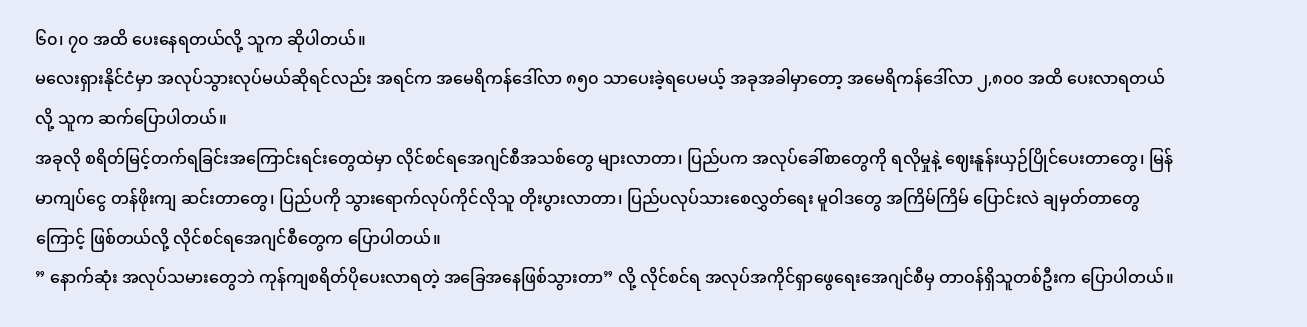၆၀၊ ၇၀ အထိ ပေးနေရတယ်လို့ သူက ဆိုပါတယ်။
မလေးရှားနိုင်ငံမှာ အလုပ်သွားလုပ်မယ်ဆိုရင်လည်း အရင်က အမေရိကန်ဒေါ်လာ ၈၅၀ သာပေးခဲ့ရပေမယ့် အခုအခါမှာတော့ အမေရိကန်ဒေါ်လာ ၂,၈၀၀ အထိ ပေးလာရတယ်လို့ သူက ဆက်ပြောပါတယ်။
အခုလို စရိတ်မြင့်တက်ရခြင်းအကြောင်းရင်းတွေထဲမှာ လိုင်စင်ရအေဂျင်စီအသစ်တွေ များလာတာ၊ ပြည်ပက အလုပ်ခေါ်စာတွေကို ရလိုမှုနဲ့ ဈေးနူန်းယှဉ်ပြိုင်ပေးတာတွေ၊ မြန်မာကျပ်ငွေ တန်ဖိုးကျ ဆင်းတာတွေ၊ ပြည်ပကို သွားရောက်လုပ်ကိုင်လိုသူ တိုးပွားလာတာ၊ ပြည်ပလုပ်သားစေလွှတ်ရေး မူဝါဒတွေ အကြိမ်ကြိမ် ပြောင်းလဲ ချမှတ်တာတွေကြောင့် ဖြစ်တယ်လို့ လိုင်စင်ရအေဂျင်စီတွေက ပြောပါတယ်။
” နောက်ဆုံး အလုပ်သမားတွေဘဲ ကုန်ကျစရိတ်ပိုပေးလာရတဲ့ အခြေအနေဖြစ်သွားတာ” လို့ လိုင်စင်ရ အလုပ်အကိုင်ရှာဖွေရေးအေဂျင်စီမှ တာဝန်ရှိသူတစ်ဦးက ပြောပါတယ်။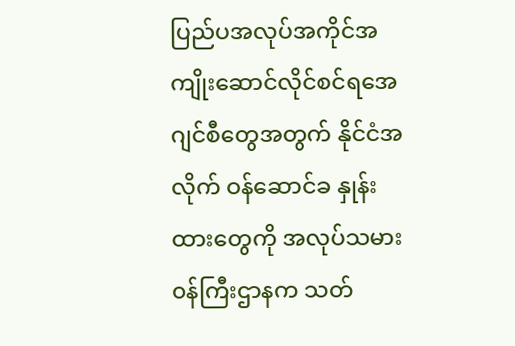ပြည်ပအလုပ်အကိုင်အကျိုးဆောင်လိုင်စင်ရအေဂျင်စီတွေအတွက် နိုင်ငံအလိုက် ဝန်ဆောင်ခ နှုန်းထားတွေကို အလုပ်သမား၀န်ကြီးဌာနက သတ်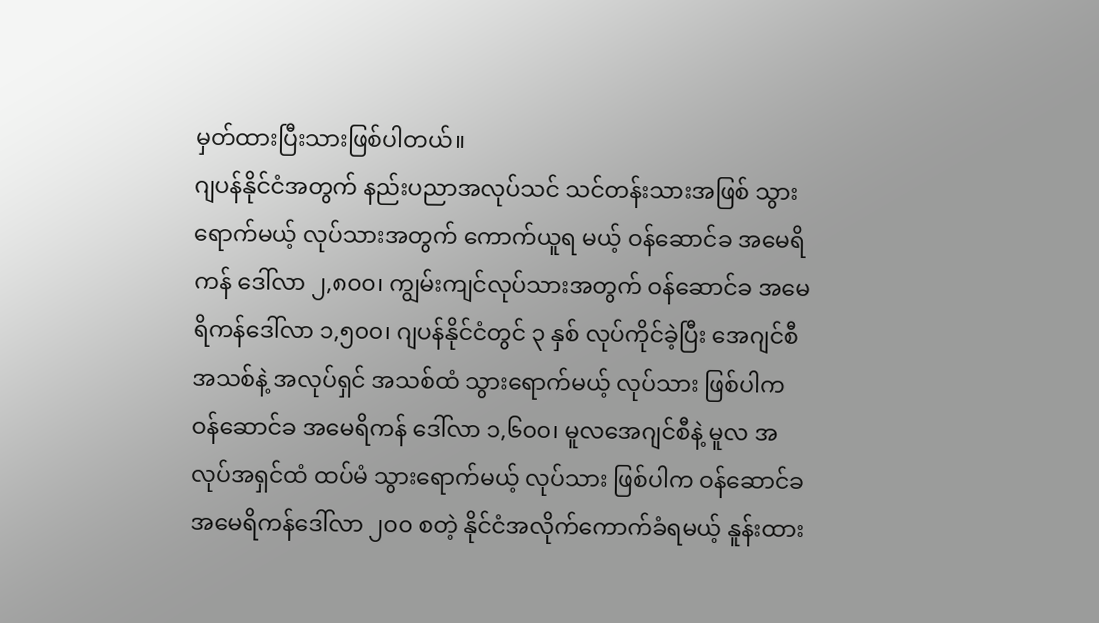မှတ်ထားပြီးသားဖြစ်ပါတယ်။
ဂျပန်နိုင်ငံအတွက် နည်းပညာအလုပ်သင် သင်တန်းသားအဖြစ် သွားရောက်မယ့် လုပ်သားအတွက် ကောက်ယူရ မယ့် ဝန်ဆောင်ခ အမေရိကန် ဒေါ်လာ ၂,၈၀၀၊ ကျွမ်းကျင်လုပ်သားအတွက် ဝန်ဆောင်ခ အမေရိကန်ဒေါ်လာ ၁,၅၀၀၊ ဂျပန်နိုင်ငံတွင် ၃ နှစ် လုပ်ကိုင်ခဲ့ပြီး အေဂျင်စီအသစ်နဲ့ အလုပ်ရှင် အသစ်ထံ သွားရောက်မယ့် လုပ်သား ဖြစ်ပါက ဝန်ဆောင်ခ အမေရိကန် ဒေါ်လာ ၁,၆၀၀၊ မူလအေဂျင်စီနဲ့ မူလ အလုပ်အရှင်ထံ ထပ်မံ သွားရောက်မယ့် လုပ်သား ဖြစ်ပါက ဝန်ဆောင်ခ အမေရိကန်ဒေါ်လာ ၂၀၀ စတဲ့ နိုင်ငံအလိုက်ကောက်ခံရမယ့် နူန်းထား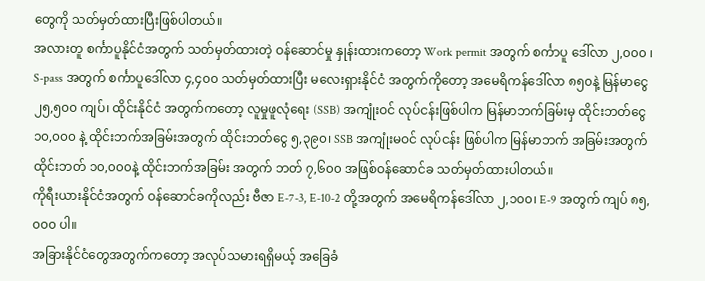တွေကို သတ်မှတ်ထားပြီးဖြစ်ပါတယ်။
အလားတူ စင်္ကာပူနိုင်ငံအတွက် သတ်မှတ်ထားတဲ့ ဝန်ဆောင်မှု နှုန်းထားကတော့ Work permit အတွက် စင်္ကာပူ ဒေါ်လာ ၂,၀၀၀ ၊ S-pass အတွက် စင်္ကာပူဒေါ်လာ ၄,၄၀၀ သတ်မှတ်ထားပြီး မလေးရှားနိုင်ငံ အတွက်ကိုတော့ အမေရိကန်ဒေါ်လာ ၈၅၀နဲ့ မြန်မာငွေ ၂၅,၅၀၀ ကျပ်၊ ထိုင်းနိုင်ငံ အတွက်ကတော့ လူမှုဖူလုံရေး (SSB) အကျုံးဝင် လုပ်ငန်းဖြစ်ပါက မြန်မာဘက်ခြမ်းမှ ထိုင်းဘတ်ငွေ ၁၀,၀၀၀ နဲ့ ထိုင်းဘက်အခြမ်းအတွက် ထိုင်းဘတ်ငွေ ၅,၃၉၀၊ SSB အကျုံးမဝင် လုပ်ငန်း ဖြစ်ပါက မြန်မာဘက် အခြမ်းအတွက် ထိုင်းဘတ် ၁၀,၀၀၀နဲ့ ထိုင်းဘက်အခြမ်း အတွက် ဘတ် ၇,၆၀၀ အဖြစ်ဝန်ဆောင်ခ သတ်မှတ်ထားပါတယ်။
ကိုရီးယားနိုင်ငံအတွက် ဝန်ဆောင်ခကိုလည်း ဗီဇာ E-7-3, E-10-2 တို့အတွက် အမေရိကန်ဒေါ်လာ ၂,၁၀၀၊ E-9 အတွက် ကျပ် ၈၅,၀၀၀ ပါ။
အခြားနိုင်ငံတွေအတွက်ကတော့ အလုပ်သမားရရှိမယ့် အခြေခံ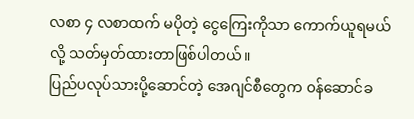လစာ ၄ လစာထက် မပိုတဲ့ ငွေကြေးကိုသာ ကောက်ယူရမယ်လို့ သတ်မှတ်ထားတာဖြစ်ပါတယ်။
ပြည်ပလုပ်သားပို့ဆောင်တဲ့ အေဂျင်စီတွေက ၀န်ဆောင်ခ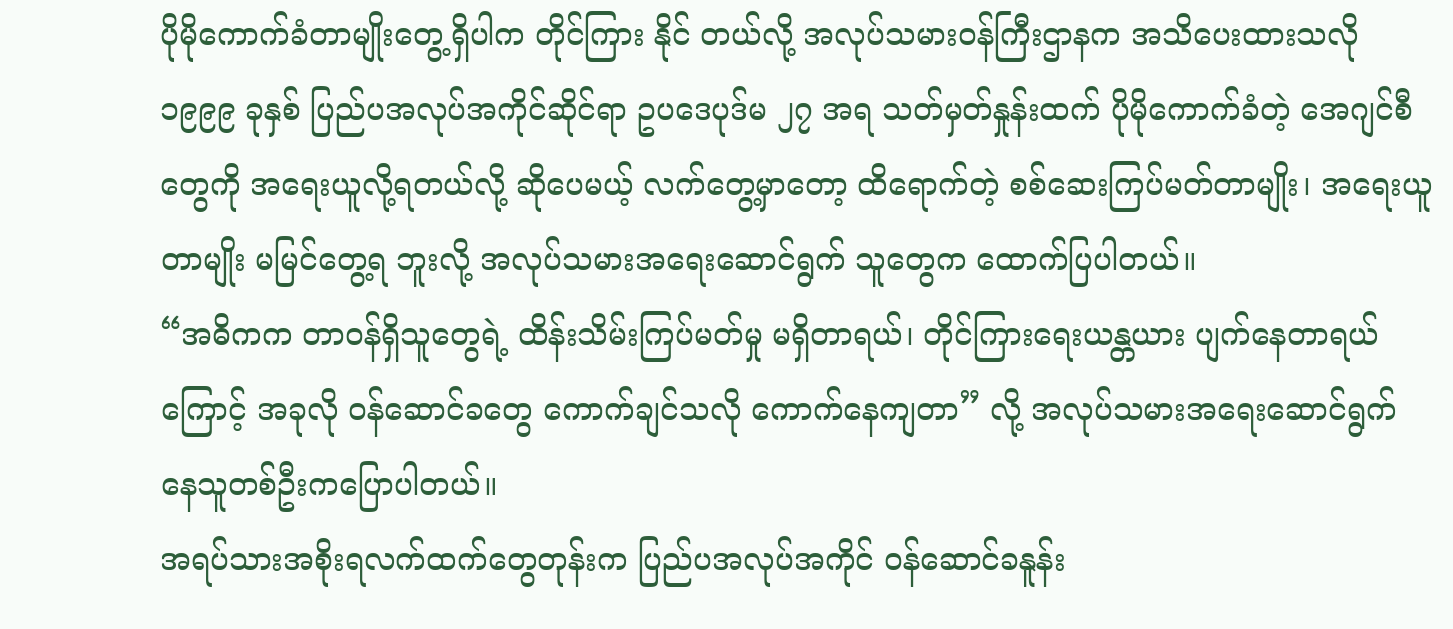ပိုမိုကောက်ခံတာမျိုးတွေ့ရှိပါက တိုင်ကြား နိုင် တယ်လို့ အလုပ်သမားဝန်ကြီးဌာနက အသိပေးထားသလို ၁၉၉၉ ခုနှစ် ပြည်ပအလုပ်အကိုင်ဆိုင်ရာ ဥပဒေပုဒ်မ ၂၇ အရ သတ်မှတ်နှုန်းထက် ပိုမိုကောက်ခံတဲ့ အေဂျင်စီတွေကို အရေးယူလို့ရတယ်လို့ ဆိုပေမယ့် လက်တွေ့မှာတော့ ထိရောက်တဲ့ စစ်ဆေးကြပ်မတ်တာမျိုး၊ အရေးယူတာမျိုး မမြင်တွေ့ရ ဘူးလို့ အလုပ်သမားအရေးဆောင်ရွက် သူတွေက ထောက်ပြပါတယ်။
“အဓိကက တာဝန်ရှိသူတွေရဲ့ ထိန်းသိမ်းကြပ်မတ်မှု မရှိတာရယ်၊ တိုင်ကြားရေးယန္တယား ပျက်နေတာရယ် ကြောင့် အခုလို ဝန်ဆောင်ခတွေ ကောက်ချင်သလို ကောက်နေကျတာ” လို့ အလုပ်သမားအရေးဆောင်ရွက် နေသူတစ်ဦးကပြောပါတယ်။
အရပ်သားအစိုးရလက်ထက်တွေတုန်းက ပြည်ပအလုပ်အကိုင် ဝန်ဆောင်ခနူန်း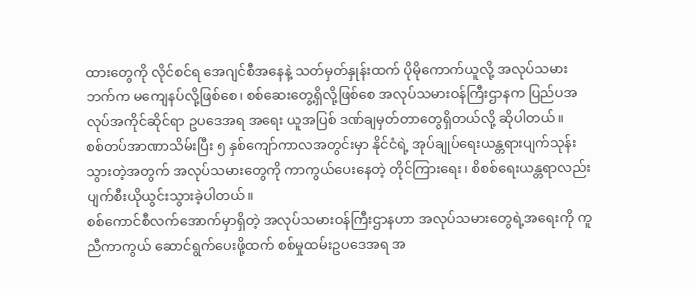ထားတွေကို လိုင်စင်ရ အေဂျင်စီအနေနဲ့ သတ်မှတ်နှုန်းထက် ပိုမိုကောက်ယူလို့ အလုပ်သမားဘက်က မကျေနပ်လို့ဖြစ်စေ၊ စစ်ဆေးတွေ့ရှိလို့ဖြစ်စေ အလုပ်သမားဝန်ကြီးဌာနက ပြည်ပအလုပ်အကိုင်ဆိုင်ရာ ဥပဒေအရ အရေး ယူအပြစ် ဒဏ်ချမှတ်တာတွေရှိတယ်လို့ ဆိုပါတယ်။
စစ်တပ်အာဏာသိမ်းပြီး ၅ နှစ်ကျော်ကာလအတွင်းမှာ နိုင်ငံရဲ့ အုပ်ချုပ်ရေးယန္တရားပျက်သုန်း သွားတဲ့အတွက် အလုပ်သမားတွေကို ကာကွယ်ပေးနေတဲ့ တိုင်ကြားရေး၊ စိစစ်ရေးယန္တရာလည်း ပျက်စီးယိုယွင်းသွားခဲ့ပါတယ်။
စစ်ကောင်စီလက်အောက်မှာရှိတဲ့ အလုပ်သမားဝန်ကြီးဌာနဟာ အလုပ်သမားတွေရဲ့အရေးကို ကူညီကာကွယ် ဆောင်ရွက်ပေးဖို့ထက် စစ်မှုထမ်းဥပဒေအရ အ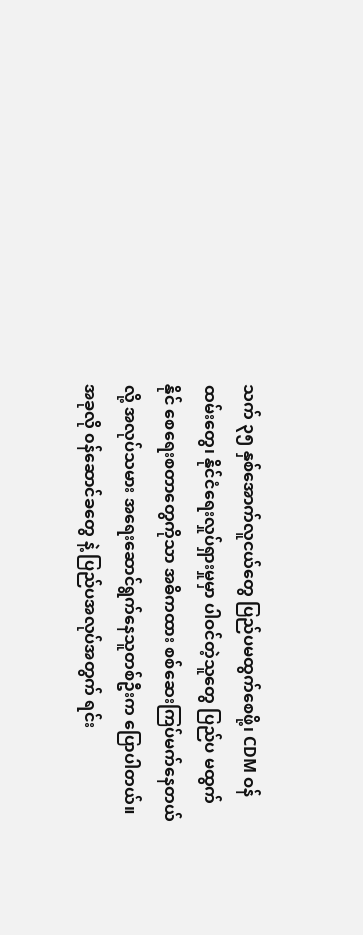သက် ၃၅ နှစ်အောက်လူငယ်တွေ ပြည်ပမထွက်စေဖို့၊ CDM ဝန်ထမ်းတွေ၊ နိုင်ငံရေးလှုပ်ရှားမှုမှာ ပါဝင်တဲ့သူတွေ ပြည်ပ မထွက်နိုင် စေရေးစတာတွေကိုသာ အဓိကထား စစ်ဆေးကြပ်မက်နေတယ်လို့ အလုပ်သမား အရေးဆောင်ရွက်နေသူတစ်ဦးက ပြောပါတယ်။
အခုလို ၀န်ဆောင်ခတွေ နဲ့ ပြည်ပအလုပ်အတွက် ရင်း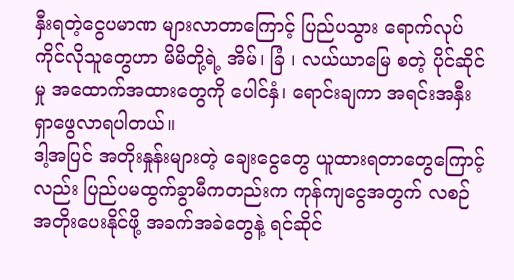နှီးရတဲ့ငွေပမာဏ များလာတာကြောင့် ပြည်ပသွား ရောက်လုပ်ကိုင်လိုသူတွေဟာ မိမိတို့ရဲ့ အိမ်၊ ခြံ ၊ လယ်ယာမြေ စတဲ့ ပိုင်ဆိုင်မှု အထောက်အထားတွေကို ပေါင်နှံ၊ ရောင်းချကာ အရင်းအနှီး ရှာဖွေလာရပါတယ်။
ဒါ့အပြင် အတိုးနှုန်းများတဲ့ ချေးငွေတွေ ယူထားရတာတွေကြောင့်လည်း ပြည်ပမထွက်ခွာမီကတည်းက ကုန်ကျငွေအတွက် လစဉ်အတိုးပေးနိုင်ဖို့ အခက်အခဲတွေနဲ့ ရင်ဆိုင်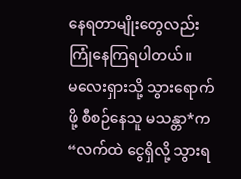နေရတာမျိုးတွေလည်း ကြုံနေကြရပါတယ်။
မလေးရှားသို့ သွားရောက်ဖို့ စီစဉ်နေသူ မသန္တာ*က “လက်ထဲ ငွေရှိလို့ သွားရ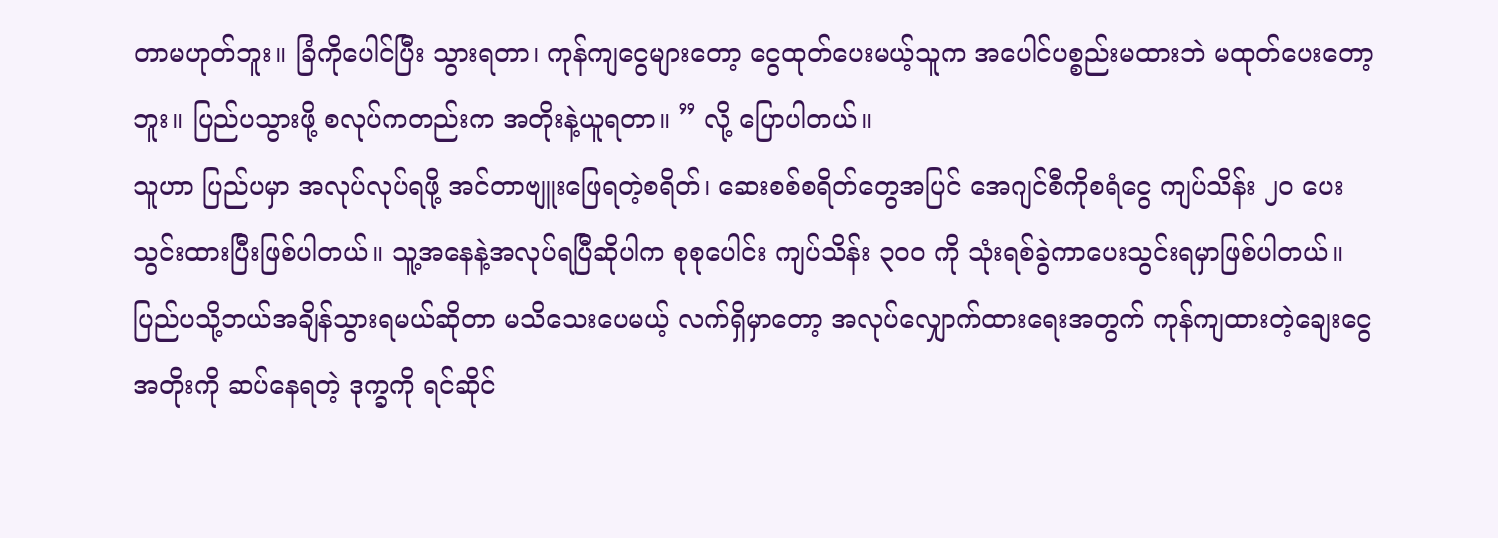တာမဟုတ်ဘူး။ ခြံကိုပေါင်ပြီး သွားရတာ၊ ကုန်ကျငွေများတော့ ငွေထုတ်ပေးမယ့်သူက အပေါင်ပစ္စည်းမထားဘဲ မထုတ်ပေးတော့ဘူး။ ပြည်ပသွားဖို့ စလုပ်ကတည်းက အတိုးနဲ့ယူရတာ။ ” လို့ ပြောပါတယ်။
သူဟာ ပြည်ပမှာ အလုပ်လုပ်ရဖို့ အင်တာဗျူးဖြေရတဲ့စရိတ်၊ ဆေးစစ်စရိတ်တွေအပြင် အေဂျင်စီကိုစရံငွေ ကျပ်သိန်း ၂၀ ပေးသွင်းထားပြီးဖြစ်ပါတယ်။ သူ့အနေနဲ့အလုပ်ရပြီဆိုပါက စုစုပေါင်း ကျပ်သိန်း ၃၀၀ ကို သုံးရစ်ခွဲကာပေးသွင်းရမှာဖြစ်ပါတယ်။ ပြည်ပသို့ဘယ်အချိန်သွားရမယ်ဆိုတာ မသိသေးပေမယ့် လက်ရှိမှာတော့ အလုပ်လျှောက်ထားရေးအတွက် ကုန်ကျထားတဲ့ချေးငွေ အတိုးကို ဆပ်နေရတဲ့ ဒုက္ခကို ရင်ဆိုင်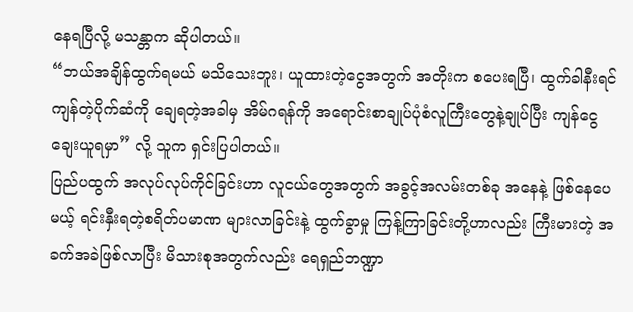နေရပြီလို့ မသန္တာက ဆိုပါတယ်။
“ဘယ်အချိန်ထွက်ရမယ် မသိသေးဘူး၊ ယူထားတဲ့ငွေအတွက် အတိုးက စပေးရပြီ၊ ထွက်ခါနီးရင် ကျန်တဲ့ပိုက်ဆံကို ချေရတဲ့အခါမှ အိမ်ဂရန်ကို အရောင်းစာချုပ်ပုံစံလူကြီးတွေနဲ့ချုပ်ပြီး ကျန်ငွေချေးယူရမှာ” လို့ သူက ရှင်းပြပါတယ်။
ပြည်ပထွက် အလုပ်လုပ်ကိုင်ခြင်းဟာ လူငယ်တွေအတွက် အခွင့်အလမ်းတစ်ခု အနေနဲ့ ဖြစ်နေပေမယ့် ရင်းနှီးရတဲ့စရိတ်ပမာဏ များလာခြင်းနဲ့ ထွက်ခွာမှု ကြန့်ကြာခြင်းတို့ဟာလည်း ကြီးမားတဲ့ အခက်အခဲဖြစ်လာပြီး မိသားစုအတွက်လည်း ရေရှည်ဘဏ္ဍာ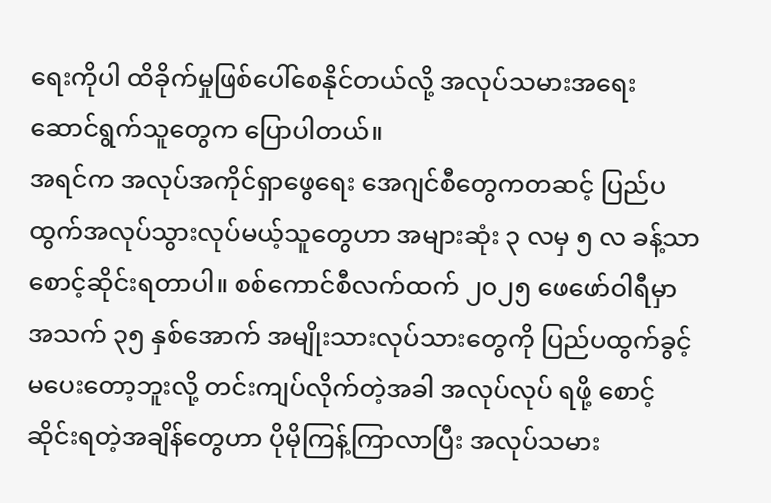ရေးကိုပါ ထိခိုက်မှုဖြစ်ပေါ်စေနိုင်တယ်လို့ အလုပ်သမားအရေး ဆောင်ရွက်သူတွေက ပြောပါတယ်။
အရင်က အလုပ်အကိုင်ရှာဖွေရေး အေဂျင်စီတွေကတဆင့် ပြည်ပထွက်အလုပ်သွားလုပ်မယ့်သူတွေဟာ အများဆုံး ၃ လမှ ၅ လ ခန့်သာစောင့်ဆိုင်းရတာပါ။ စစ်ကောင်စီလက်ထက် ၂၀၂၅ ဖေဖော်ဝါရီမှာ အသက် ၃၅ နှစ်အောက် အမျိုးသားလုပ်သားတွေကို ပြည်ပထွက်ခွင့်မပေးတော့ဘူးလို့ တင်းကျပ်လိုက်တဲ့အခါ အလုပ်လုပ် ရဖို့ စောင့်ဆိုင်းရတဲ့အချိန်တွေဟာ ပိုမိုကြန့်ကြာလာပြီး အလုပ်သမား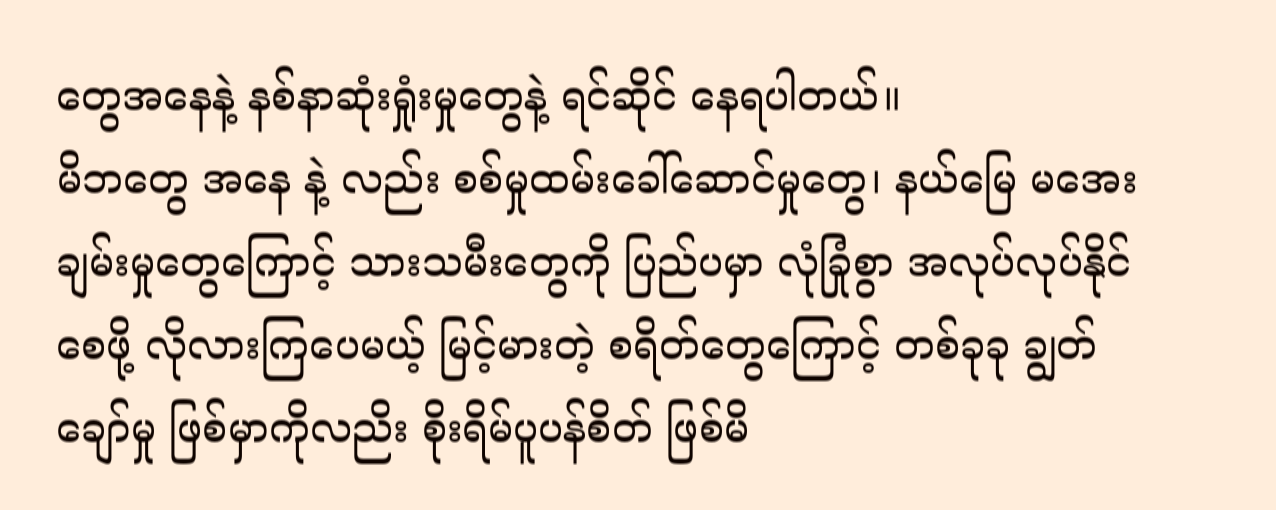တွေအနေနဲ့ နစ်နာဆုံးရှုံးမှုတွေနဲ့ ရင်ဆိုင် နေရပါတယ်။
မိဘတွေ အနေ နဲ့ လည်း စစ်မှုထမ်းခေါ်ဆောင်မှုတွေ၊ နယ်မြေ မအေးချမ်းမှုတွေကြောင့် သားသမီးတွေကို ပြည်ပမှာ လုံခြုံစွာ အလုပ်လုပ်နိုင်စေဖို့ လိုလားကြပေမယ့် မြင့်မားတဲ့ စရိတ်တွေကြောင့် တစ်ခုခု ချွတ်ချော်မှု ဖြစ်မှာကိုလညိး စိုးရိမ်ပူပန်စိတ် ဖြစ်မိ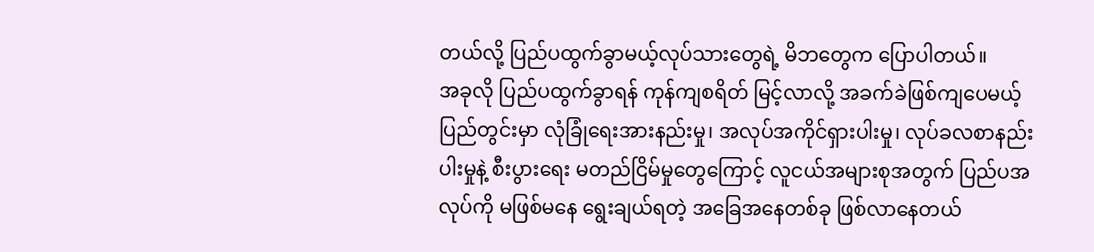တယ်လို့ ပြည်ပထွက်ခွာမယ့်လုပ်သားတွေရဲ့ မိဘတွေက ပြောပါတယ်။
အခုလို ပြည်ပထွက်ခွာရန် ကုန်ကျစရိတ် မြင့်လာလို့ အခက်ခဲဖြစ်ကျပေမယ့် ပြည်တွင်းမှာ လုံခြုံရေးအားနည်းမှု၊ အလုပ်အကိုင်ရှားပါးမှု၊ လုပ်ခလစာနည်းပါးမှုနဲ့ စီးပွားရေး မတည်ငြိမ်မှုတွေကြောင့် လူငယ်အများစုအတွက် ပြည်ပအလုပ်ကို မဖြစ်မနေ ရွေးချယ်ရတဲ့ အခြေအနေတစ်ခု ဖြစ်လာနေတယ်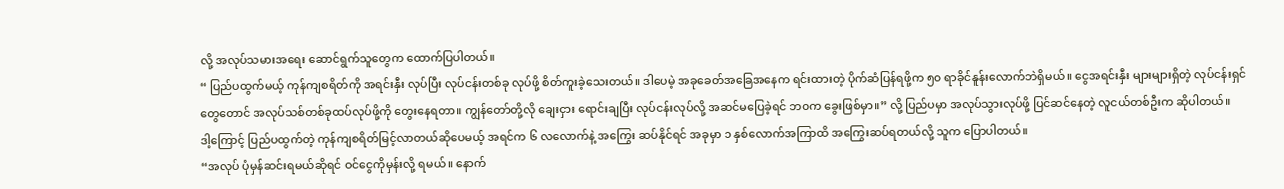လို့ အလုပ်သမားအရေး ဆောင်ရွက်သူတွေက ထောက်ပြပါတယ်။
“ ပြည်ပထွက်မယ့် ကုန်ကျစရိတ်ကို အရင်းနှီး လုပ်ပြီး လုပ်ငန်းတစ်ခု လုပ်ဖို့ စိတ်ကူးခဲ့သေးတယ်။ ဒါပေမဲ့ အခုခေတ်အခြေအနေက ရင်းထားတဲ့ ပိုက်ဆံပြန်ရဖို့က ၅၀ ရာခိုင်နူန်းလောက်ဘဲရှိမယ်။ ငွေအရင်းနှီး များများရှိတဲ့ လုပ်ငန်းရှင်တွေတောင် အလုပ်သစ်တစ်ခုထပ်လုပ်ဖို့ကို တွေးနေရတာ။ ကျွန်တော်တို့လို ချေးငှား ရောင်းချပြီး လုပ်ငန်းလုပ်လို့ အဆင်မပြေခဲ့ရင် ဘ၀က ခွေးဖြစ်မှာ။” လို့ ပြည်ပမှာ အလုပ်သွားလုပ်ဖို့ ပြင်ဆင်နေတဲ့ လူငယ်တစ်ဦးက ဆိုပါတယ်။
ဒါ့ကြောင့် ပြည်ပထွက်တဲ့ ကုန်ကျစရိတ်မြင့်လာတယ်ဆိုပေမယ့် အရင်က ၆ လလောက်နဲ့ အကြွေး ဆပ်နိုင်ရင် အခုမှာ ၁ နှစ်လောက်အကြာထိ အကြွေးဆပ်ရတယ်လို့ သူက ပြောပါတယ်။
“အလုပ် ပုံမှန်ဆင်းရမယ်ဆိုရင် ဝင်ငွေကိုမှန်းလို့ ရမယ်။ နောက်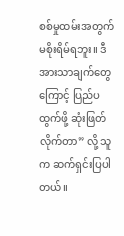စစ်မှုထမ်းအတွက် မစိုးရိမ်ရဘူး။ ဒီအားသာချက်တွေကြောင့် ပြည်ပထွက်ဖို့ ဆုံးဖြတ်လိုက်တာ” လို့ သူက ဆက်ရှင်းပြပါတယ်။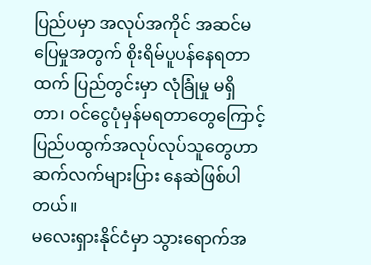ပြည်ပမှာ အလုပ်အကိုင် အဆင်မပြေမှုအတွက် စိုးရိမ်ပူပန်နေရတာထက် ပြည်တွင်းမှာ လုံခြုံမှု မရှိတာ၊ ဝင်ငွေပုံမှန်မရတာတွေကြောင့် ပြည်ပထွက်အလုပ်လုပ်သူတွေဟာ ဆက်လက်များပြား နေဆဲဖြစ်ပါတယ်။
မလေးရှားနိုင်ငံမှာ သွားရောက်အ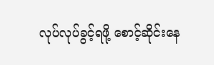လုပ်လုပ်ခွင့်ရဖို့ စောင့်ဆိုင်းနေ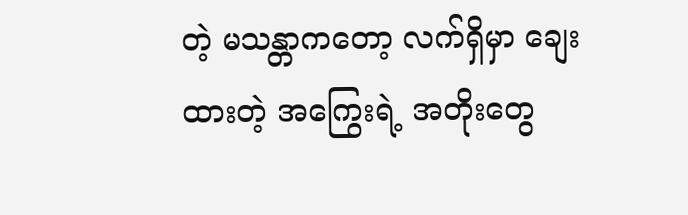တဲ့ မသန္တာကတော့ လက်ရှိမှာ ချေးထားတဲ့ အကြွေးရဲ့ အတိုးတွေ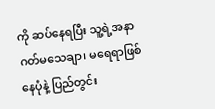ကို ဆပ်နေရပြီး သူ့ရဲ့အနာဂတ်မသေချာ၊ မရေရာဖြစ်နေပုံနဲ့ ပြည်တွင်း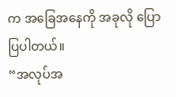က အခြေအနေကို အခုလို ပြောပြပါတယ်။
“အလုပ်အ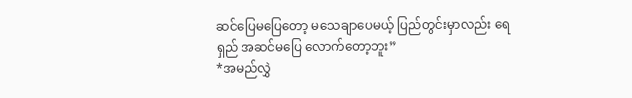ဆင်ပြေမပြေတော့ မသေချာပေမယ့် ပြည်တွင်းမှာလည်း ရေရှည် အဆင်မပြေ လောက်တော့ဘူး”
*အမည်လွှဲ